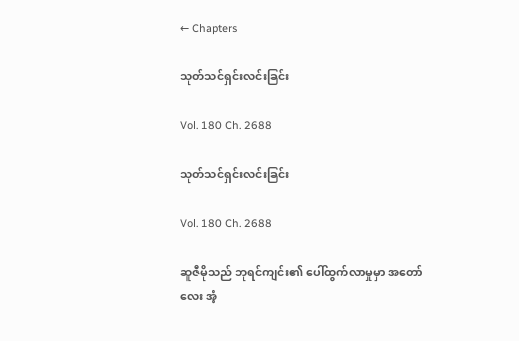← Chapters

သုတ်သင်ရှင်းလင်းခြင်း

Vol. 180 Ch. 2688

သုတ်သင်ရှင်းလင်းခြင်း

Vol. 180 Ch. 2688

ဆူဇီမိုသည် ဘုရင်ကျင်း၏ ပေါ်ထွက်လာမှုမှာ အတော်လေး အံ့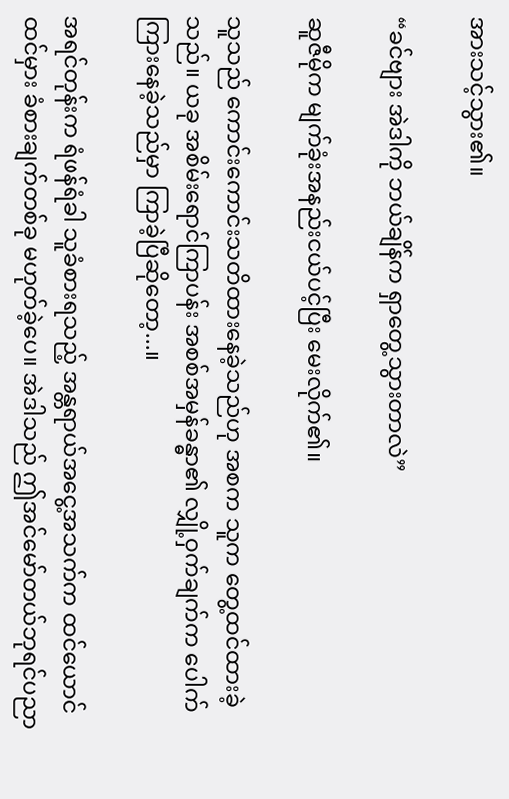အားသင့်သွား၏။

“ခင်ဗျား အဲဒါကို ဘယ်ချိန်က ရှာတွေ့သွားတာလဲ”

ဆူဇီမိုက မျက်ခုံးအနည်းငယ်ပင့်ပြီး မေးလိုက်၏။

သူသည် ကောင်းကောင်းသတိထားနေခဲ့သည်ဟု အစက သူက တွေ့ထင်ထားခဲ့သည်။ ယခု အစိမ်းရောင်ကြာပန်း အစစ်အမှန်ခန္ဓာ၏ လျှို့ဝှက်ချက်က ပေါက်ကြားနေခဲ့သည်မှာ ကြာခဲ့ပြီဆိုတော့...။

အရင်တုန်းက ရံဖန်ရံခါ သူခံစားရသည့် အန္တရာယ်အငွေ့အသက်က ထင်ယောင်ထင်မှား ခံစားချက်တစ်ခု မဟုတ်ခဲ့ပေ။ အဲဒါသည် ဤအင်မော်တယ်ဘုရင်ပညာ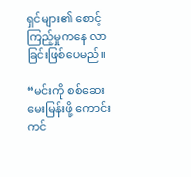ရှင်များ၏ စောင့်ကြည့်မှုကနေ လာခြင်းဖြစ်ပေမည်။

“မင်းကို စစ်ဆေးမေးမြန်းဖို့ ကောင်းကင်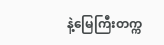နဲ့မြေကြီးတက္က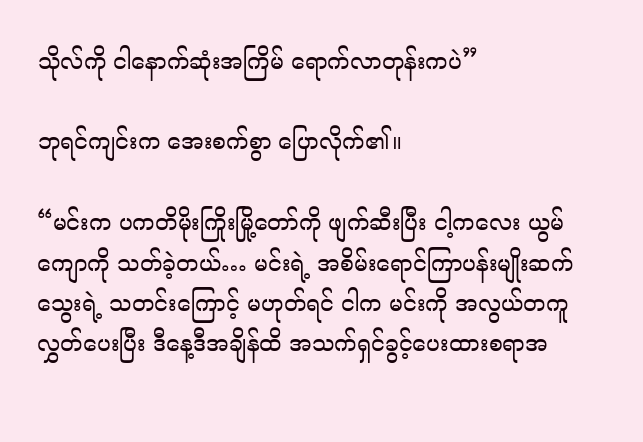သိုလ်ကို ငါနောက်ဆုံးအကြိမ် ရောက်လာတုန်းကပဲ”

ဘုရင်ကျင်းက အေးစက်စွာ ပြောလိုက်၏။

“မင်းက ပကတိမိုးကြိုးမြို့တော်ကို ဖျက်ဆီးပြီး ငါ့ကလေး ယွမ်ကျောကို သတ်ခဲ့တယ်… မင်းရဲ့ အစိမ်းရောင်ကြာပန်းမျိုးဆက်သွေးရဲ့ သတင်းကြောင့် မဟုတ်ရင် ငါက မင်းကို အလွယ်တကူ လွှတ်ပေးပြီး ဒီနေ့ဒီအချိန်ထိ အသက်ရှင်ခွင့်ပေးထားစရာအ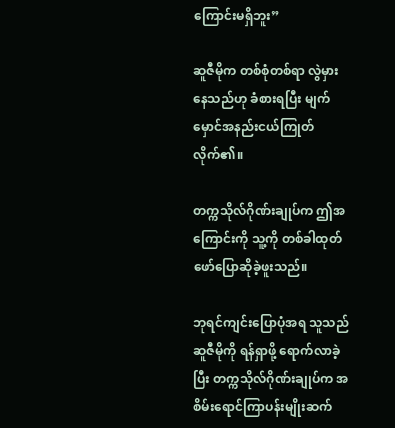ကြောင်းမရှိဘူး”

ဆူဇီမိုက တစ်စုံတစ်ရာ လွဲမှားနေသည်ဟု ခံစားရပြီး မျက်မှောင်အနည်းငယ်ကြုတ်လိုက်၏။

တက္ကသိုလ်ဂိုဏ်းချုပ်က ဤအကြောင်းကို သူ့ကို တစ်ခါထုတ်ဖော်ပြောဆိုခဲ့ဖူးသည်။

ဘုရင်ကျင်းပြောပုံအရ သူသည် ဆူဇီမိုကို ရန်ရှာဖို့ ရောက်လာခဲ့ပြီး တက္ကသိုလ်ဂိုဏ်းချုပ်က အစိမ်းရောင်ကြာပန်းမျိုးဆက်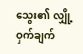သွေး၏ လျှို့ဝှက်ချက်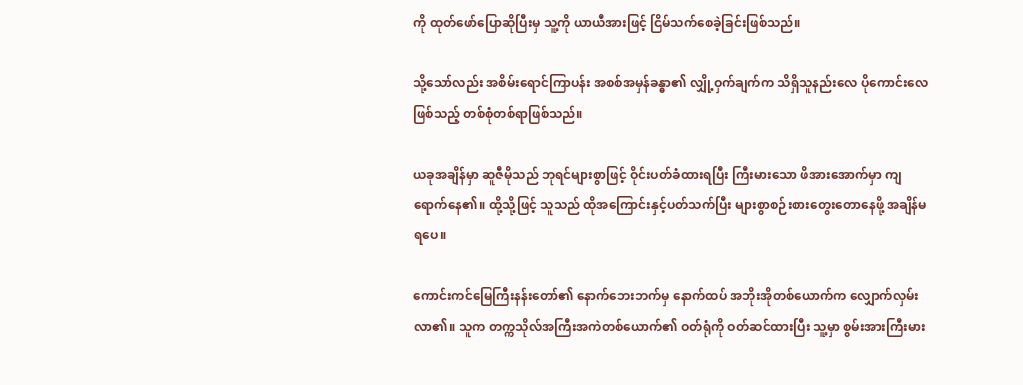ကို ထုတ်ဖော်ပြောဆိုပြီးမှ သူ့ကို ယာယီအားဖြင့် ငြိမ်သက်စေခဲ့ခြင်းဖြစ်သည်။

သို့သော်လည်း အစိမ်းရောင်ကြာပန်း အစစ်အမှန်ခန္ဓာ၏ လျှို့ဝှက်ချက်က သိရှိသူနည်းလေ ပိုကောင်းလေဖြစ်သည့် တစ်စုံတစ်ရာဖြစ်သည်။

ယခုအချိန်မှာ ဆူဇီမိုသည် ဘုရင်များစွာဖြင့် ဝိုင်းပတ်ခံထားရပြီး ကြီးမားသော ဖိအားအောက်မှာ ကျရောက်နေ၏။ ထို့သို့ဖြင့် သူသည် ထိုအကြောင်းနှင့်ပတ်သက်ပြီး များစွာစဉ်းစားတွေးတောနေဖို့ အချိန်မရပေ။

ကောင်းကင်မြေကြီးနန်းတော်၏ နောက်ဘေးဘက်မှ နောက်ထပ် အဘိုးအိုတစ်ယောက်က လျှောက်လှမ်းလာ၏။ သူက တက္ကသိုလ်အကြီးအကဲတစ်ယောက်၏ ဝတ်ရုံကို ဝတ်ဆင်ထားပြီး သူ့မှာ စွမ်းအားကြီးမား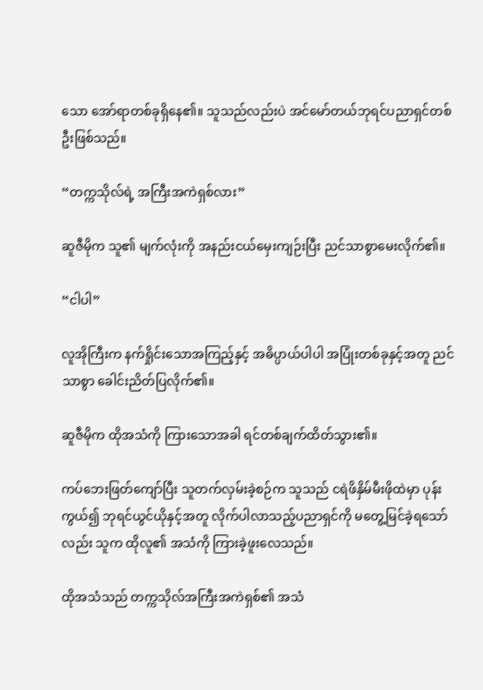သော အော်ရာတစ်ခုရှိနေ၏။ သူသည်လည်းပဲ အင်မော်တယ်ဘုရင်ပညာရှင်တစ်ဦးဖြစ်သည်။

“တက္ကသိုလ်ရဲ့ အကြီးအကဲရှစ်လား”

ဆူဇီမိုက သူ၏ မျက်လုံးကို အနည်းငယ်မှေးကျဉ်းပြီး ညင်သာစွာမေးလိုက်၏။

“ငါပါ”

လူအိုကြီးက နက်ရှိုင်းသောအကြည့်နှင့် အဓိပ္ပာယ်ပါပါ အပြုံးတစ်ခုနှင့်အတူ ညင်သာစွာ ခေါင်းညိတ်ပြလိုက်၏။

ဆူဇီမိုက ထိုအသံကို ကြားသောအခါ ရင်တစ်ချက်ထိတ်သွား၏။

ကပ်ဘေးဖြတ်ကျော်ပြီး သူတက်လှမ်းခဲ့စဉ်က သူသည် ငရဲဖိနှိမ်မီးဖိုထဲမှာ ပုန်းကွယ်၍ ဘုရင်ယွင်ယိုနှင့်အတူ လိုက်ပါလာသည့်ပညာရှင်ကို မတွေ့မြင်ခဲ့ရသော်လည်း သူက ထိုလူ၏ အသံကို ကြားခဲ့ဖူးလေသည်။

ထိုအသံသည် တက္ကသိုလ်အကြီးအကဲရှစ်၏ အသံ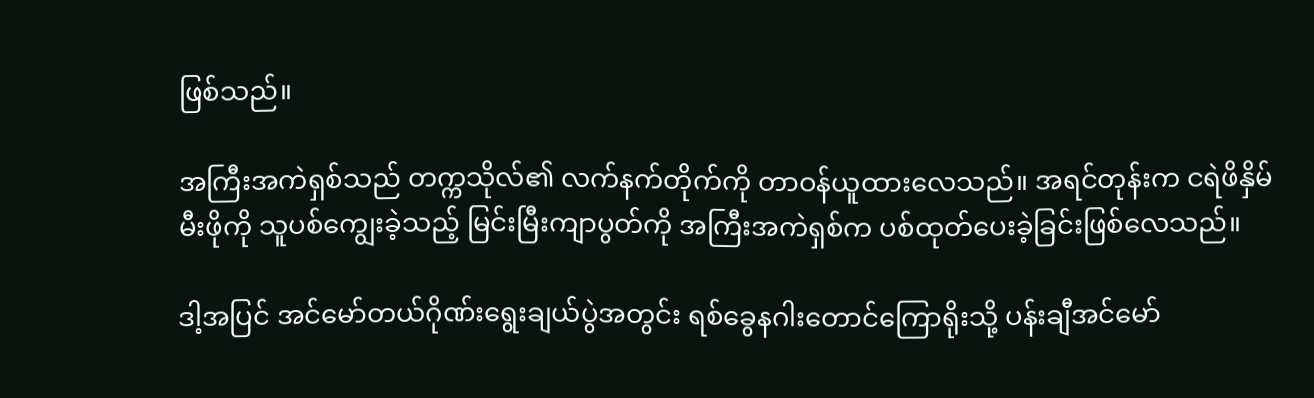ဖြစ်သည်။

အကြီးအကဲရှစ်သည် တက္ကသိုလ်၏ လက်နက်တိုက်ကို တာဝန်ယူထားလေသည်။ အရင်တုန်းက ငရဲဖိနှိမ်မီးဖိုကို သူပစ်ကျွေးခဲ့သည့် မြင်းမြီးကျာပွတ်ကို အကြီးအကဲရှစ်က ပစ်ထုတ်ပေးခဲ့ခြင်းဖြစ်လေသည်။

ဒါ့အပြင် အင်မော်တယ်ဂိုဏ်းရွေးချယ်ပွဲအတွင်း ရစ်ခွေနဂါးတောင်ကြောရိုးသို့ ပန်းချီအင်မော်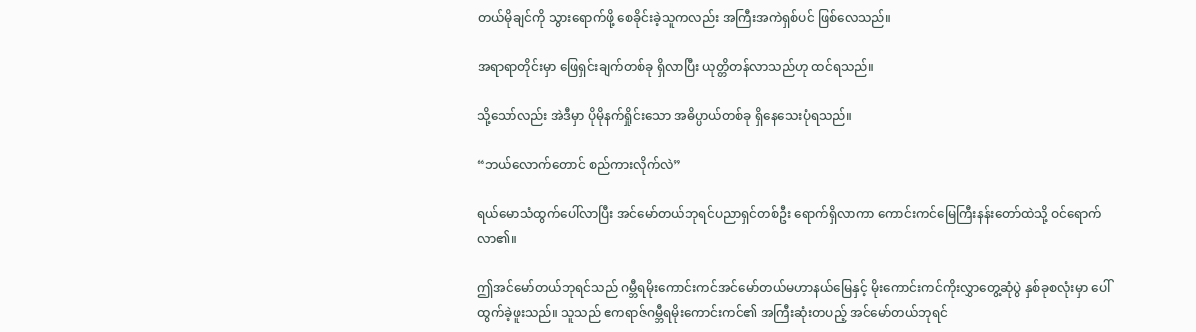တယ်မိုချင်ကို သွားရောက်ဖို့ စေခိုင်းခဲ့သူကလည်း အကြီးအကဲရှစ်ပင် ဖြစ်လေသည်။

အရာရာတိုင်းမှာ ဖြေရှင်းချက်တစ်ခု ရှိလာပြီး ယုတ္တိတန်လာသည်ဟု ထင်ရသည်။

သို့သော်လည်း အဲဒီမှာ ပိုမိုနက်ရှိုင်းသော အဓိပ္ပာယ်တစ်ခု ရှိနေသေးပုံရသည်။

“ဘယ်လောက်တောင် စည်ကားလိုက်လဲ”

ရယ်မောသံထွက်ပေါ်လာပြီး အင်မော်တယ်ဘုရင်ပညာရှင်တစ်ဦး ရောက်ရှိလာကာ ကောင်းကင်မြေကြီးနန်းတော်ထဲသို့ ဝင်ရောက်လာ၏။

ဤအင်မော်တယ်ဘုရင်သည် ဂမ္ဘီရမိုးကောင်းကင်အင်မော်တယ်မဟာနယ်မြေနှင့် မိုးကောင်းကင်ကိုးလွှာတွေ့ဆုံပွဲ နှစ်ခုစလုံးမှာ ပေါ်ထွက်ခဲ့ဖူးသည်။ သူသည် ဧကရာဇ်ဂမ္ဘီရမိုးကောင်းကင်၏ အကြီးဆုံးတပည့် အင်မော်တယ်ဘုရင်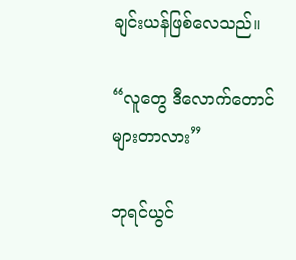ချင်းယန်ဖြစ်လေသည်။

“လူတွေ ဒီလောက်တောင် များတာလား”

ဘုရင်ယွင်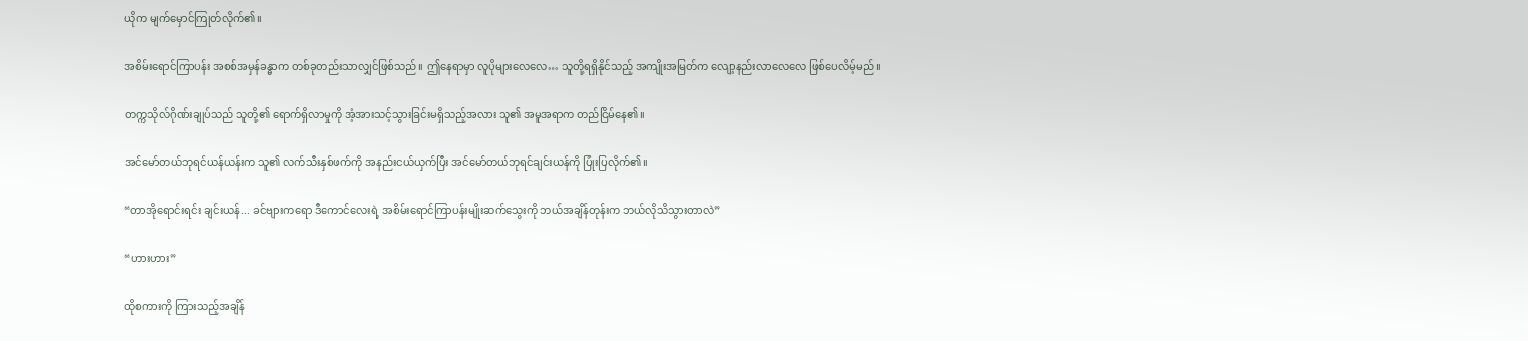ယိုက မျက်မှောင်ကြုတ်လိုက်၏။

အစိမ်းရောင်ကြာပန်း အစစ်အမှန်ခန္ဓာက တစ်ခုတည်းသာလျှင်ဖြစ်သည်။ ဤနေရာမှာ လူပိုများလေလေ… သူတို့ရရှိနိုင်သည့် အကျိုးအမြတ်က လျော့နည်းလာလေလေ ဖြစ်ပေလိမ့်မည်။

တက္ကသိုလ်ဂိုဏ်းချုပ်သည် သူတို့၏ ရောက်ရှိလာမှုကို အံ့အားသင့်သွားခြင်းမရှိသည့်အလား သူ၏ အမူအရာက တည်ငြိမ်နေ၏။

အင်မော်တယ်ဘုရင်ယန်ယန်းက သူ၏ လက်သီးနှစ်ဖက်ကို အနည်းငယ်ယှက်ပြီး အင်မော်တယ်ဘုရင်ချင်းယန်ကို ပြုံးပြလိုက်၏။

“တာအိုရောင်းရင်း ချင်းယန်... ခင်ဗျားကရော ဒီကောင်လေးရဲ့ အစိမ်းရောင်ကြာပန်းမျိုးဆက်သွေးကို ဘယ်အချိန်တုန်းက ဘယ်လိုသိသွားတာလဲ”

“ဟားဟား”

ထိုစကားကို ကြားသည့်အချိန်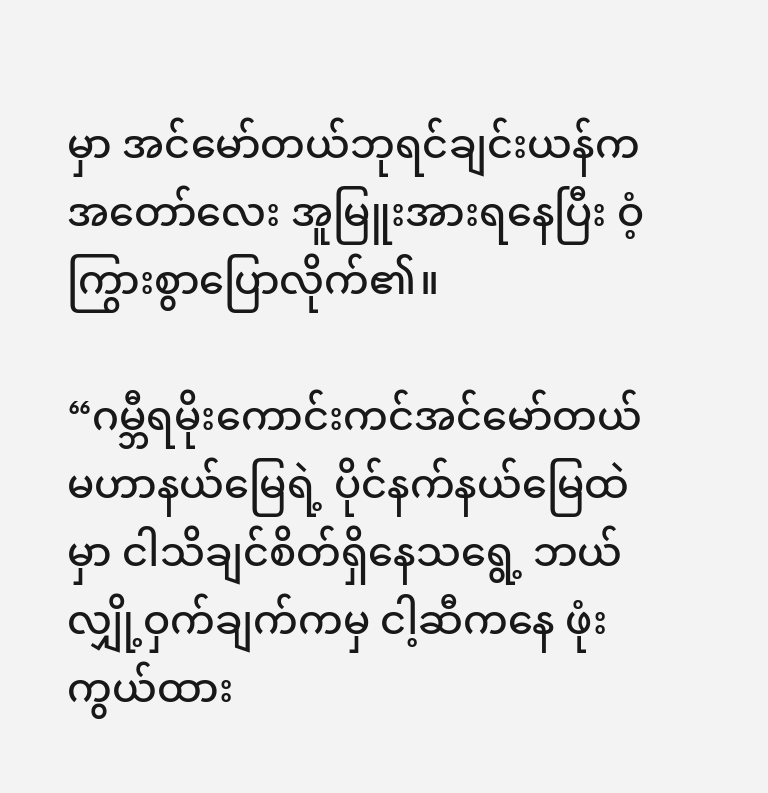မှာ အင်မော်တယ်ဘုရင်ချင်းယန်က အတော်လေး အူမြူးအားရနေပြီး ဝံ့ကြွားစွာပြောလိုက်၏။

“ဂမ္ဘီရမိုးကောင်းကင်အင်မော်တယ်မဟာနယ်မြေရဲ့ ပိုင်နက်နယ်မြေထဲမှာ ငါသိချင်စိတ်ရှိနေသရွေ့ ဘယ်လျှို့ဝှက်ချက်ကမှ ငါ့ဆီကနေ ဖုံးကွယ်ထား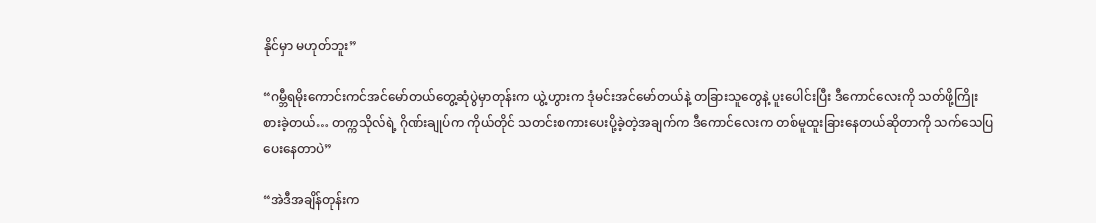နိုင်မှာ မဟုတ်ဘူး”

“ဂမ္ဘီရမိုးကောင်းကင်အင်မော်တယ်တွေ့ဆုံပွဲမှာတုန်းက ယွဲ့ဟွားက ဒုံမင်းအင်မော်တယ်နဲ့ တခြားသူတွေနဲ့ ပူးပေါင်းပြီး ဒီကောင်လေးကို သတ်ဖို့ကြိုးစားခဲ့တယ်… တက္ကသိုလ်ရဲ့ ဂိုဏ်းချုပ်က ကိုယ်တိုင် သတင်းစကားပေးပို့ခဲ့တဲ့အချက်က ဒီကောင်လေးက တစ်မူထူးခြားနေတယ်ဆိုတာကို သက်သေပြပေးနေတာပဲ”

“အဲဒီအချိန်တုန်းက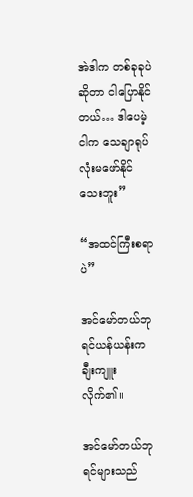အဲဒါက တစ်ခုခုပဲဆိုတာ ငါပြောနိုင်တယ်… ဒါပေမဲ့ ငါက သေချာရုပ်လုံးမဖော်နိုင်သေးဘူး”

“အထင်ကြီးစရာပဲ”

အင်မော်တယ်ဘုရင်ယန်ယန်းက ချီးကျူးလိုက်၏။

အင်မော်တယ်ဘုရင်များသည်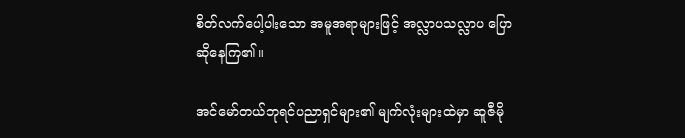စိတ်လက်ပေါ့ပါးသော အမူအရာများဖြင့် အလ္လာပသလ္လာပ ပြောဆိုနေကြ၏။

အင်မော်တယ်ဘုရင်ပညာရှင်များ၏ မျက်လုံးများထဲမှာ ဆူဇီမို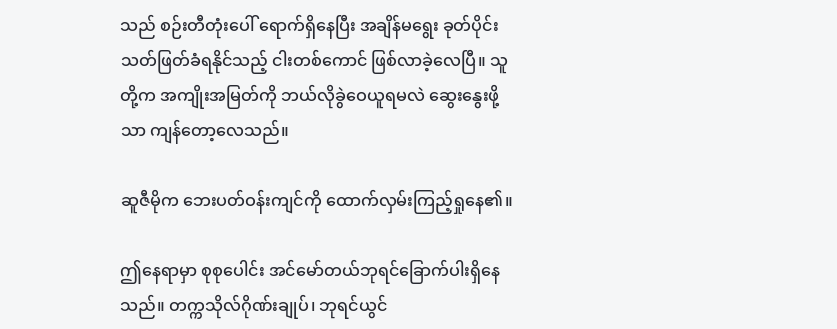သည် စဉ်းတီတုံးပေါ် ရောက်ရှိနေပြီး အချိန်မရွေး ခုတ်ပိုင်းသတ်ဖြတ်ခံရနိုင်သည့် ငါးတစ်ကောင် ဖြစ်လာခဲ့လေပြီ။ သူတို့က အကျိုးအမြတ်ကို ဘယ်လိုခွဲဝေယူရမလဲ ဆွေးနွေးဖို့သာ ကျန်တော့လေသည်။

ဆူဇီမိုက ဘေးပတ်ဝန်းကျင်ကို ထောက်လှမ်းကြည့်ရှုနေ၏။

ဤနေရာမှာ စုစုပေါင်း အင်မော်တယ်ဘုရင်ခြောက်ပါးရှိနေသည်။ တက္ကသိုလ်ဂိုဏ်းချုပ်၊ ဘုရင်ယွင်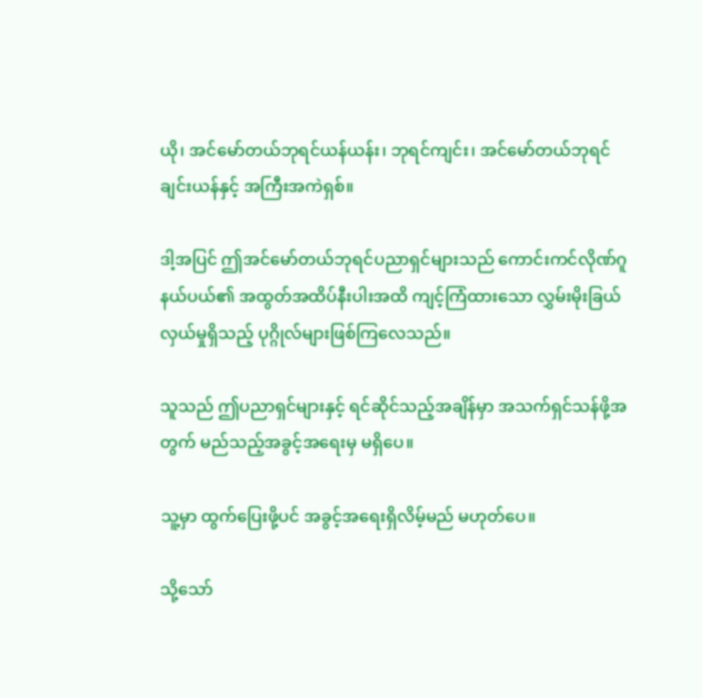ယို၊ အင်မော်တယ်ဘုရင်ယန်ယန်း၊ ဘုရင်ကျင်း၊ အင်မော်တယ်ဘုရင်ချင်းယန်နှင့် အကြီးအကဲရှစ်။

ဒါ့အပြင် ဤအင်မော်တယ်ဘုရင်ပညာရှင်များသည် ကောင်းကင်လိုဏ်ဂူနယ်ပယ်၏ အထွတ်အထိပ်နီးပါးအထိ ကျင့်ကြံထားသော လွှမ်းမိုးခြယ်လှယ်မှုရှိသည့် ပုဂ္ဂိုလ်များဖြစ်ကြလေသည်။

သူသည် ဤပညာရှင်များနှင့် ရင်ဆိုင်သည့်အချိန်မှာ အသက်ရှင်သန်ဖို့အတွက် မည်သည့်အခွင့်အရေးမှ မရှိပေ။

သူ့မှာ ထွက်ပြေးဖို့ပင် အခွင့်အရေးရှိလိမ့်မည် မဟုတ်ပေ။

သို့သော်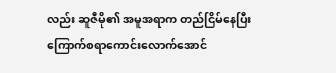လည်း ဆူဇီမို၏ အမူအရာက တည်ငြိမ်နေပြီး ကြောက်စရာကောင်းလောက်အောင်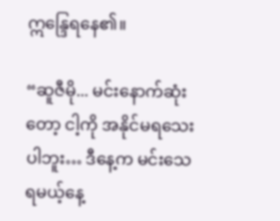ဣန္ဒြေရနေ၏။

“ဆူဇီမို... မင်းနောက်ဆုံးတော့ ငါ့ကို အနိုင်မရသေးပါဘူး… ဒီနေ့က မင်းသေရမယ့်နေ့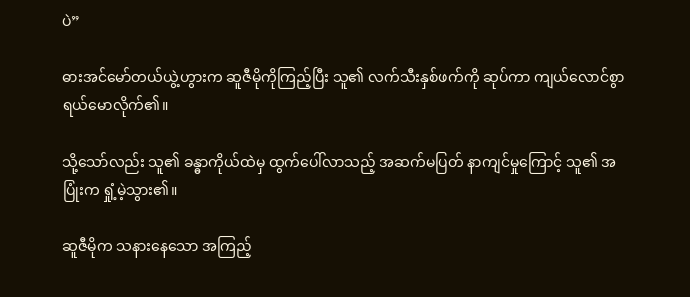ပဲ”

ဓားအင်မော်တယ်ယွဲ့ဟွားက ဆူဇီမိုကိုကြည့်ပြီး သူ၏ လက်သီးနှစ်ဖက်ကို ဆုပ်ကာ ကျယ်လောင်စွာ ရယ်မောလိုက်၏။

သို့သော်လည်း သူ၏ ခန္ဓာကိုယ်ထဲမှ ထွက်ပေါ်လာသည့် အဆက်မပြတ် နာကျင်မှုကြောင့် သူ၏ အပြုံးက ရှုံ့မဲ့သွား၏။

ဆူဇီမိုက သနားနေသော အကြည့်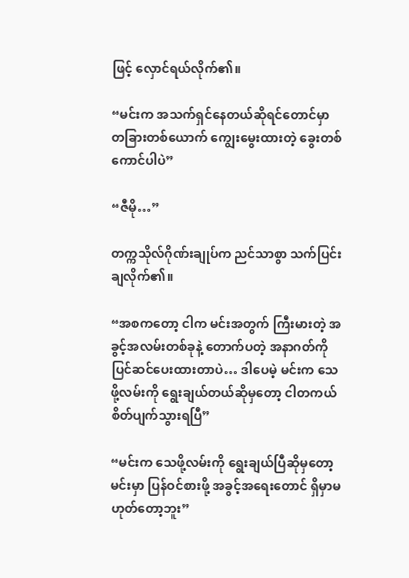ဖြင့် လှောင်ရယ်လိုက်၏။

“မင်းက အသက်ရှင်နေတယ်ဆိုရင်တောင်မှာ တခြားတစ်ယောက် ကျွေးမွေးထားတဲ့ ခွေးတစ်ကောင်ပါပဲ”

“ဇီမို…”

တက္ကသိုလ်ဂိုဏ်းချုပ်က ညင်သာစွာ သက်ပြင်းချလိုက်၏။

“အစကတော့ ငါက မင်းအတွက် ကြီးမားတဲ့ အခွင့်အလမ်းတစ်ခုနဲ့ တောက်ပတဲ့ အနာဂတ်ကို ပြင်ဆင်ပေးထားတာပဲ… ဒါပေမဲ့ မင်းက သေဖို့လမ်းကို ရွေးချယ်တယ်ဆိုမှတော့ ငါတကယ်စိတ်ပျက်သွားရပြီ”

“မင်းက သေဖို့လမ်းကို ရွေးချယ်ပြီဆိုမှတော့ မင်းမှာ ပြန်ဝင်စားဖို့ အခွင့်အရေးတောင် ရှိမှာမဟုတ်တော့ဘူး”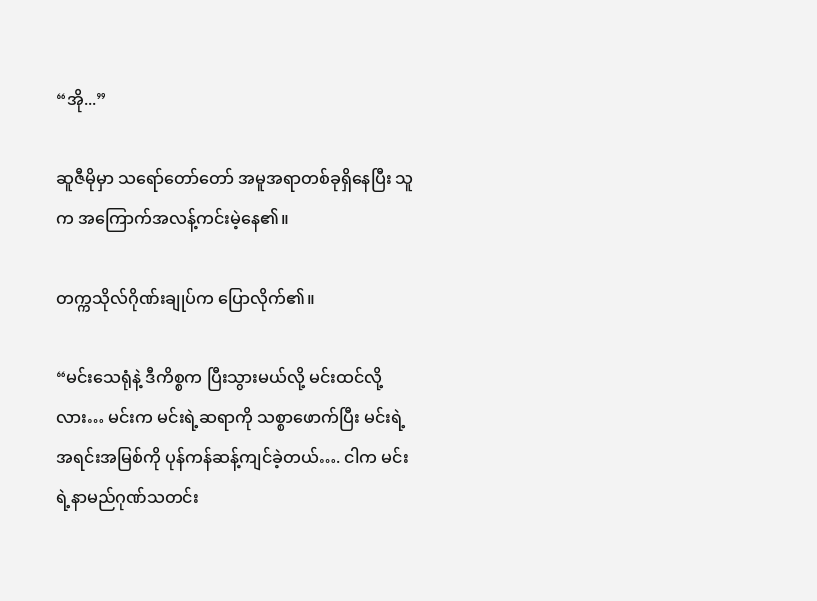“အို...”

ဆူဇီမိုမှာ သရော်တော်တော် အမူအရာတစ်ခုရှိနေပြီး သူက အကြောက်အလန့်ကင်းမဲ့နေ၏။

တက္ကသိုလ်ဂိုဏ်းချုပ်က ပြောလိုက်၏။

“မင်းသေရုံနဲ့ ဒီကိစ္စက ပြီးသွားမယ်လို့ မင်းထင်လို့လား… မင်းက မင်းရဲ့ဆရာကို သစ္စာဖောက်ပြီး မင်းရဲ့အရင်းအမြစ်ကို ပုန်ကန်ဆန့်ကျင်ခဲ့တယ်…. ငါက မင်းရဲ့နာမည်ဂုဏ်သတင်း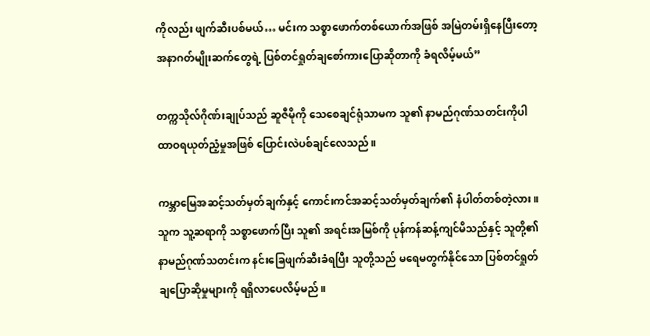ကိုလည်း ဖျက်ဆီးပစ်မယ်… မင်းက သစ္စာဖောက်တစ်ယောက်အဖြစ် အမြဲတမ်းရှိနေပြီးတော့ အနာဂတ်မျိုးဆက်တွေရဲ့ ပြစ်တင်ရှုတ်ချစော်ကားပြောဆိုတာကို ခံရလိမ့်မယ်”

တက္ကသိုလ်ဂိုဏ်းချုပ်သည် ဆူဇီမိုကို သေစေချင်ရုံသာမက သူ၏ နာမည်ဂုဏ်သတင်းကိုပါ ထာဝရယုတ်ညံ့မှုအဖြစ် ပြောင်းလဲပစ်ချင်လေသည်။

ကမ္ဘာမြေအဆင့်သတ်မှတ်ချက်နှင့် ကောင်းကင်အဆင့်သတ်မှတ်ချက်၏ နံပါတ်တစ်တဲ့လား။ သူက သူ့ဆရာကို သစ္စာဖောက်ပြီး သူ၏ အရင်းအမြစ်ကို ပုန်ကန်ဆန့်ကျင်မိသည်နှင့် သူတို့၏ နာမည်ဂုဏ်သတင်းက နင်းခြေဖျက်ဆီးခံရပြီး သူတို့သည် မရေမတွက်နိုင်သော ပြစ်တင်ရှုတ်ချပြောဆိုမှုများကို ရရှိလာပေလိမ့်မည်။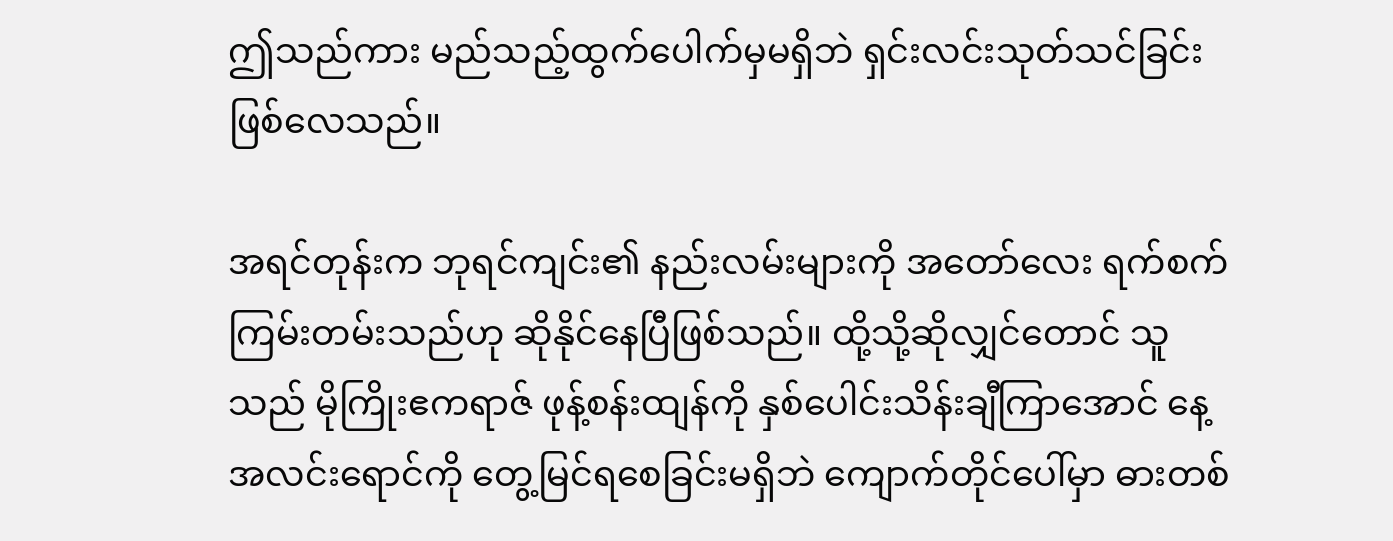ဤသည်ကား မည်သည့်ထွက်ပေါက်မှမရှိဘဲ ရှင်းလင်းသုတ်သင်ခြင်းဖြစ်လေသည်။

အရင်တုန်းက ဘုရင်ကျင်း၏ နည်းလမ်းများကို အတော်လေး ရက်စက်ကြမ်းတမ်းသည်ဟု ဆိုနိုင်နေပြီဖြစ်သည်။ ထို့သို့ဆိုလျှင်တောင် သူသည် မိုကြိုးဧကရာဇ် ဖုန့်စန်းထျန်ကို နှစ်ပေါင်းသိန်းချီကြာအောင် နေ့အလင်းရောင်ကို တွေ့မြင်ရစေခြင်းမရှိဘဲ ကျောက်တိုင်ပေါ်မှာ ဓားတစ်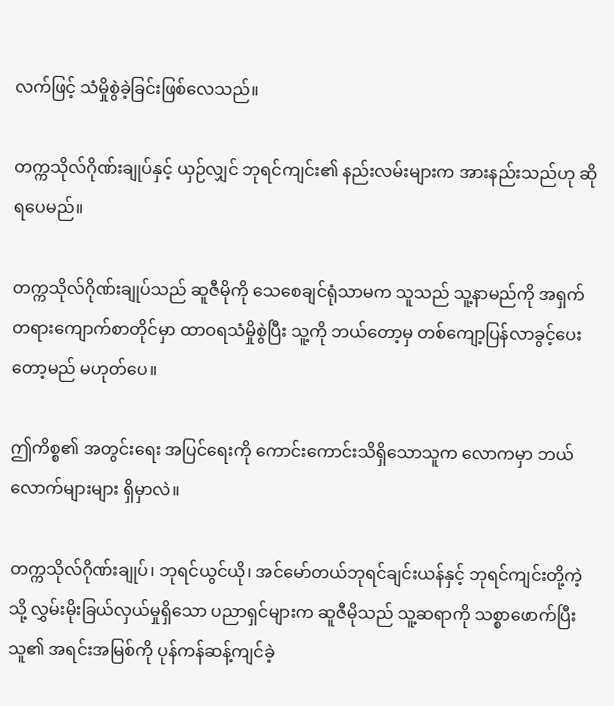လက်ဖြင့် သံမှိုစွဲခဲ့ခြင်းဖြစ်လေသည်။

တက္ကသိုလ်ဂိုဏ်းချုပ်နှင့် ယှဉ်လျှင် ဘုရင်ကျင်း၏ နည်းလမ်းများက အားနည်းသည်ဟု ဆိုရပေမည်။

တက္ကသိုလ်ဂိုဏ်းချုပ်သည် ဆူဇီမိုကို သေစေချင်ရုံသာမက သူသည် သူ့နာမည်ကို အရှက်တရားကျောက်စာတိုင်မှာ ထာဝရသံမှိုစွဲပြီး သူ့ကို ဘယ်တော့မှ တစ်ကျော့ပြန်လာခွင့်ပေးတော့မည် မဟုတ်ပေ။

ဤကိစ္စ၏ အတွင်းရေး အပြင်ရေးကို ကောင်းကောင်းသိရှိသောသူက လောကမှာ ဘယ်လောက်များများ ရှိမှာလဲ။

တက္ကသိုလ်ဂိုဏ်းချုပ်၊ ဘုရင်ယွင်ယို၊ အင်မော်တယ်ဘုရင်ချင်းယန်နှင့် ဘုရင်ကျင်းတို့ကဲ့သို့ လွှမ်းမိုးခြယ်လှယ်မှုရှိသော ပညာရှင်များက ဆူဇီမိုသည် သူ့ဆရာကို သစ္စာဖောက်ပြီး သူ၏ အရင်းအမြစ်ကို ပုန်ကန်ဆန့်ကျင်ခဲ့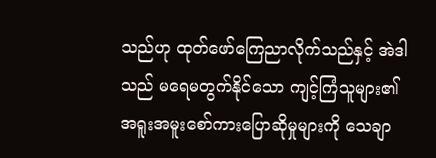သည်ဟု ထုတ်ဖော်ကြေညာလိုက်သည်နှင့် အဲဒါသည် မရေမတွက်နိုင်သော ကျင့်ကြံသူများ၏ အရူးအမူးစော်ကားပြောဆိုမှုများကို သေချာ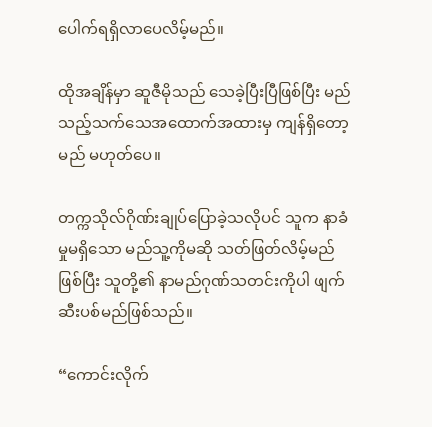ပေါက်ရရှိလာပေလိမ့်မည်။

ထိုအချိန်မှာ ဆူဇီမိုသည် သေခဲ့ပြီးပြီဖြစ်ပြီး မည်သည့်သက်သေအထောက်အထားမှ ကျန်ရှိတော့မည် မဟုတ်ပေ။

တက္ကသိုလ်ဂိုဏ်းချုပ်ပြောခဲ့သလိုပင် သူက နာခံမှုမရှိသော မည်သူ့ကိုမဆို သတ်ဖြတ်လိမ့်မည်ဖြစ်ပြီး သူတို့၏ နာမည်ဂုဏ်သတင်းကိုပါ ဖျက်ဆီးပစ်မည်ဖြစ်သည်။

“ကောင်းလိုက်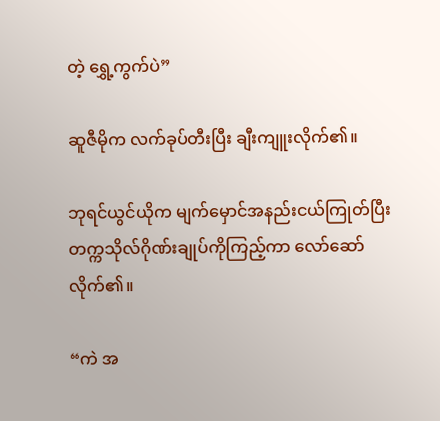တဲ့ ရွှေ့ကွက်ပဲ”

ဆူဇီမိုက လက်ခုပ်တီးပြီး ချီးကျူးလိုက်၏။

ဘုရင်ယွင်ယိုက မျက်မှောင်အနည်းငယ်ကြုတ်ပြီး တက္ကသိုလ်ဂိုဏ်းချုပ်ကိုကြည့်ကာ လော်ဆော်လိုက်၏။

“ကဲ အ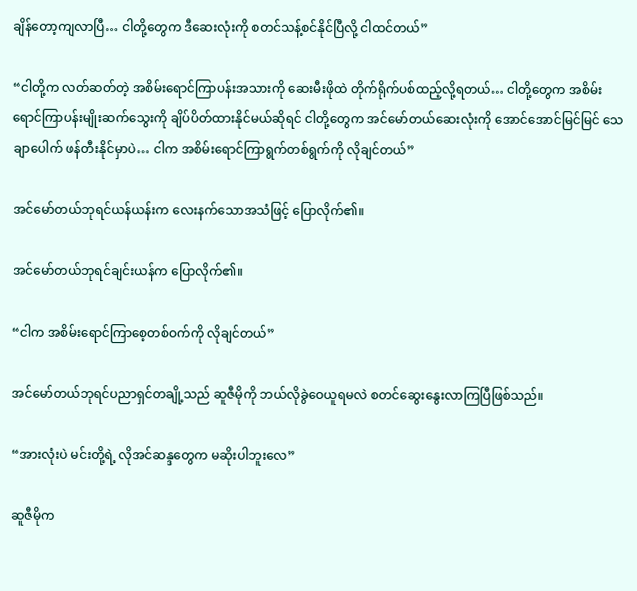ချိန်တော့ကျလာပြီ… ငါတို့တွေက ဒီဆေးလုံးကို စတင်သန့်စင်နိုင်ပြီလို့ ငါထင်တယ်”

“ငါတို့က လတ်ဆတ်တဲ့ အစိမ်းရောင်ကြာပန်းအသားကို ဆေးမီးဖိုထဲ တိုက်ရိုက်ပစ်ထည့်လို့ရတယ်… ငါတို့တွေက အစိမ်းရောင်ကြာပန်းမျိုးဆက်သွေးကို ချိပ်ပိတ်ထားနိုင်မယ်ဆိုရင် ငါတို့တွေက အင်မော်တယ်ဆေးလုံးကို အောင်အောင်မြင်မြင် သေချာပေါက် ဖန်တီးနိုင်မှာပဲ… ငါက အစိမ်းရောင်ကြာရွက်တစ်ရွက်ကို လိုချင်တယ်”

အင်မော်တယ်ဘုရင်ယန်ယန်းက လေးနက်သောအသံဖြင့် ပြောလိုက်၏။

အင်မော်တယ်ဘုရင်ချင်းယန်က ပြောလိုက်၏။

“ငါက အစိမ်းရောင်ကြာစေ့တစ်ဝက်ကို လိုချင်တယ်”

အင်မော်တယ်ဘုရင်ပညာရှင်တချို့သည် ဆူဇီမိုကို ဘယ်လိုခွဲဝေယူရမလဲ စတင်ဆွေးနွေးလာကြပြီဖြစ်သည်။

“အားလုံးပဲ မင်းတို့ရဲ့ လိုအင်ဆန္ဒတွေက မဆိုးပါဘူးလေ”

ဆူဇီမိုက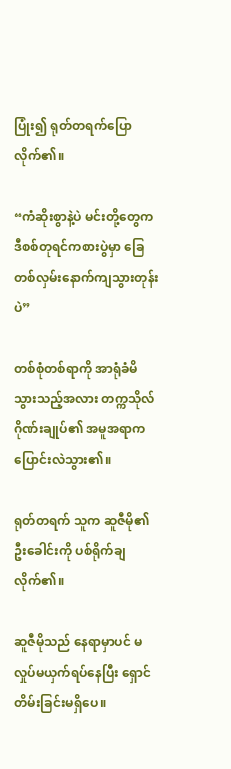ပြုံး၍ ရုတ်တရက်ပြောလိုက်၏။

“ကံဆိုးစွာနဲ့ပဲ မင်းတို့တွေက ဒီစစ်တုရင်ကစားပွဲမှာ ခြေတစ်လှမ်းနောက်ကျသွားတုန်းပဲ”

တစ်စုံတစ်ရာကို အာရုံခံမိသွားသည့်အလား တက္ကသိုလ်ဂိုဏ်းချုပ်၏ အမူအရာက ပြောင်းလဲသွား၏။

ရုတ်တရက် သူက ဆူဇီမို၏ ဦးခေါင်းကို ပစ်ရိုက်ချလိုက်၏။

ဆူဇီမိုသည် နေရာမှာပင် မလှုပ်မယှက်ရပ်နေပြီး ရှောင်တိမ်းခြင်းမရှိပေ။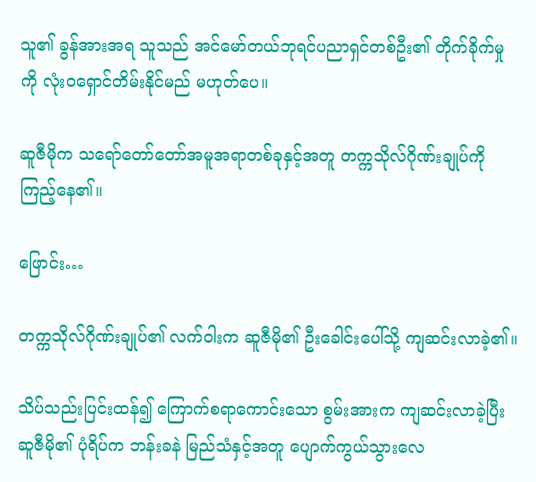သူ၏ ခွန်အားအရ သူသည် အင်မော်တယ်ဘုရင်ပညာရှင်တစ်ဦး၏ တိုက်ခိုက်မှုကို လုံးဝရှောင်တိမ်းနိုင်မည် မဟုတ်ပေ။

ဆူဇီမိုက သရော်တော်တော်အမူအရာတစ်ခုနှင့်အတူ တက္ကသိုလ်ဂိုဏ်းချုပ်ကို ကြည့်နေ၏။

ဖြောင်း…

တက္ကသိုလ်ဂိုဏ်းချုပ်၏ လက်ဝါးက ဆူဇီမို၏ ဦးခေါင်းပေါ်သို့ ကျဆင်းလာခဲ့၏။

သိပ်သည်းပြင်းထန်၍ ကြောက်စရာကောင်းသော စွမ်းအားက ကျဆင်းလာခဲ့ပြီး ဆူဇီမို၏ ပုံရိပ်က ဘန်းခနဲ မြည်သံနှင့်အတူ ပျောက်ကွယ်သွားလေ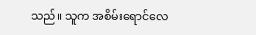သည်။ သူက အစိမ်းရောင်လေ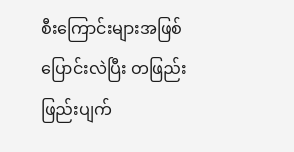စီးကြောင်းများအဖြစ် ပြောင်းလဲပြီး တဖြည်းဖြည်းပျက်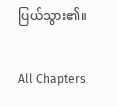ပြယ်သွား၏။

All Chapters